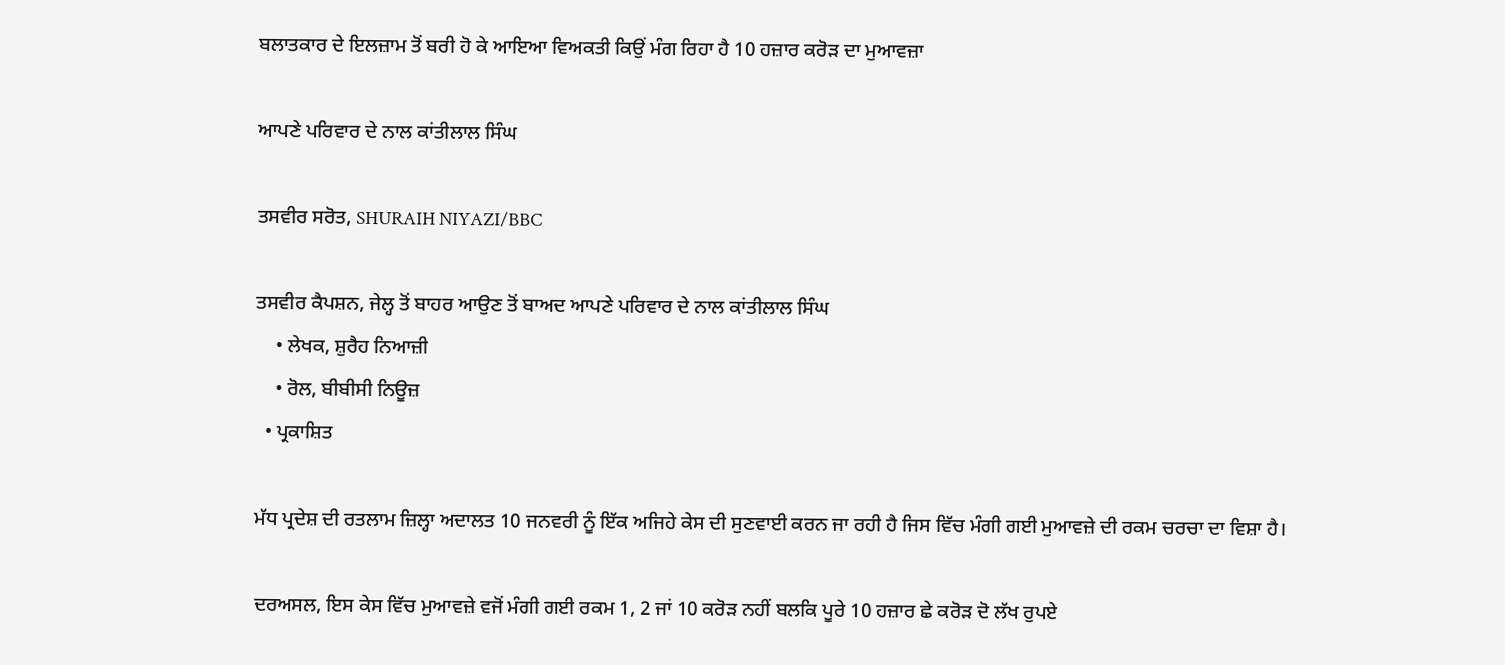ਬਲਾਤਕਾਰ ਦੇ ਇਲਜ਼ਾਮ ਤੋਂ ਬਰੀ ਹੋ ਕੇ ਆਇਆ ਵਿਅਕਤੀ ਕਿਉਂ ਮੰਗ ਰਿਹਾ ਹੈ 10 ਹਜ਼ਾਰ ਕਰੋੜ ਦਾ ਮੁਆਵਜ਼ਾ

ਆਪਣੇ ਪਰਿਵਾਰ ਦੇ ਨਾਲ ਕਾਂਤੀਲਾਲ ਸਿੰਘ

ਤਸਵੀਰ ਸਰੋਤ, SHURAIH NIYAZI/BBC

ਤਸਵੀਰ ਕੈਪਸ਼ਨ, ਜੇਲ੍ਹ ਤੋਂ ਬਾਹਰ ਆਉਣ ਤੋਂ ਬਾਅਦ ਆਪਣੇ ਪਰਿਵਾਰ ਦੇ ਨਾਲ ਕਾਂਤੀਲਾਲ ਸਿੰਘ
    • ਲੇਖਕ, ਸ਼ੁਰੈਹ ਨਿਆਜ਼ੀ
    • ਰੋਲ, ਬੀਬੀਸੀ ਨਿਊਜ਼
  • ਪ੍ਰਕਾਸ਼ਿਤ

ਮੱਧ ਪ੍ਰਦੇਸ਼ ਦੀ ਰਤਲਾਮ ਜ਼ਿਲ੍ਹਾ ਅਦਾਲਤ 10 ਜਨਵਰੀ ਨੂੰ ਇੱਕ ਅਜਿਹੇ ਕੇਸ ਦੀ ਸੁਣਵਾਈ ਕਰਨ ਜਾ ਰਹੀ ਹੈ ਜਿਸ ਵਿੱਚ ਮੰਗੀ ਗਈ ਮੁਆਵਜ਼ੇ ਦੀ ਰਕਮ ਚਰਚਾ ਦਾ ਵਿਸ਼ਾ ਹੈ।

ਦਰਅਸਲ, ਇਸ ਕੇਸ ਵਿੱਚ ਮੁਆਵਜ਼ੇ ਵਜੋਂ ਮੰਗੀ ਗਈ ਰਕਮ 1, 2 ਜਾਂ 10 ਕਰੋੜ ਨਹੀਂ ਬਲਕਿ ਪੂਰੇ 10 ਹਜ਼ਾਰ ਛੇ ਕਰੋੜ ਦੋ ਲੱਖ ਰੁਪਏ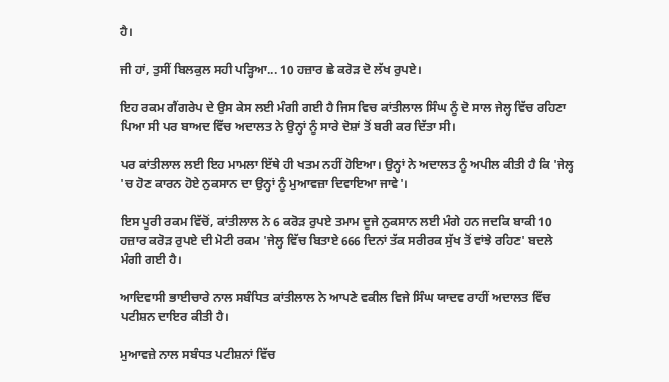ਹੈ।

ਜੀ ਹਾਂ, ਤੁਸੀਂ ਬਿਲਕੁਲ ਸਹੀ ਪੜ੍ਹਿਆ... 10 ਹਜ਼ਾਰ ਛੇ ਕਰੋੜ ਦੋ ਲੱਖ ਰੁਪਏ।

ਇਹ ਰਕਮ ਗੈਂਗਰੇਪ ਦੇ ਉਸ ਕੇਸ ਲਈ ਮੰਗੀ ਗਈ ਹੈ ਜਿਸ ਵਿਚ ਕਾਂਤੀਲਾਲ ਸਿੰਘ ਨੂੰ ਦੋ ਸਾਲ ਜੇਲ੍ਹ ਵਿੱਚ ਰਹਿਣਾ ਪਿਆ ਸੀ ਪਰ ਬਾਅਦ ਵਿੱਚ ਅਦਾਲਤ ਨੇ ਉਨ੍ਹਾਂ ਨੂੰ ਸਾਰੇ ਦੋਸ਼ਾਂ ਤੋਂ ਬਰੀ ਕਰ ਦਿੱਤਾ ਸੀ।

ਪਰ ਕਾਂਤੀਲਾਲ ਲਈ ਇਹ ਮਾਮਲਾ ਇੱਥੇ ਹੀ ਖਤਮ ਨਹੀਂ ਹੋਇਆ। ਉਨ੍ਹਾਂ ਨੇ ਅਦਾਲਤ ਨੂੰ ਅਪੀਲ ਕੀਤੀ ਹੈ ਕਿ 'ਜੇਲ੍ਹ 'ਚ ਹੋਣ ਕਾਰਨ ਹੋਏ ਨੁਕਸਾਨ ਦਾ ਉਨ੍ਹਾਂ ਨੂੰ ਮੁਆਵਜ਼ਾ ਦਿਵਾਇਆ ਜਾਵੇ'।

ਇਸ ਪੂਰੀ ਰਕਮ ਵਿੱਚੋਂ, ਕਾਂਤੀਲਾਲ ਨੇ 6 ਕਰੋੜ ਰੁਪਏ ਤਮਾਮ ਦੂਜੇ ਨੁਕਸਾਨ ਲਈ ਮੰਗੇ ਹਨ ਜਦਕਿ ਬਾਕੀ 10 ਹਜ਼ਾਰ ਕਰੋੜ ਰੁਪਏ ਦੀ ਮੋਟੀ ਰਕਮ 'ਜੇਲ੍ਹ ਵਿੱਚ ਬਿਤਾਏ 666 ਦਿਨਾਂ ਤੱਕ ਸਰੀਰਕ ਸੁੱਖ ਤੋਂ ਵਾਂਝੇ ਰਹਿਣ' ਬਦਲੇ ਮੰਗੀ ਗਈ ਹੈ।

ਆਦਿਵਾਸੀ ਭਾਈਚਾਰੇ ਨਾਲ ਸਬੰਧਿਤ ਕਾਂਤੀਲਾਲ ਨੇ ਆਪਣੇ ਵਕੀਲ ਵਿਜੇ ਸਿੰਘ ਯਾਦਵ ਰਾਹੀਂ ਅਦਾਲਤ ਵਿੱਚ ਪਟੀਸ਼ਨ ਦਾਇਰ ਕੀਤੀ ਹੈ।

ਮੁਆਵਜ਼ੇ ਨਾਲ ਸਬੰਧਤ ਪਟੀਸ਼ਨਾਂ ਵਿੱਚ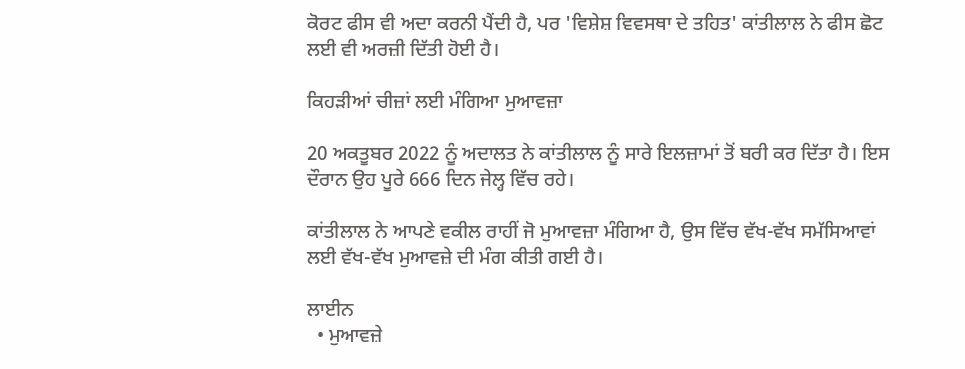ਕੋਰਟ ਫੀਸ ਵੀ ਅਦਾ ਕਰਨੀ ਪੈਂਦੀ ਹੈ, ਪਰ 'ਵਿਸ਼ੇਸ਼ ਵਿਵਸਥਾ ਦੇ ਤਹਿਤ' ਕਾਂਤੀਲਾਲ ਨੇ ਫੀਸ ਛੋਟ ਲਈ ਵੀ ਅਰਜ਼ੀ ਦਿੱਤੀ ਹੋਈ ਹੈ।

ਕਿਹੜੀਆਂ ਚੀਜ਼ਾਂ ਲਈ ਮੰਗਿਆ ਮੁਆਵਜ਼ਾ

20 ਅਕਤੂਬਰ 2022 ਨੂੰ ਅਦਾਲਤ ਨੇ ਕਾਂਤੀਲਾਲ ਨੂੰ ਸਾਰੇ ਇਲਜ਼ਾਮਾਂ ਤੋਂ ਬਰੀ ਕਰ ਦਿੱਤਾ ਹੈ। ਇਸ ਦੌਰਾਨ ਉਹ ਪੂਰੇ 666 ਦਿਨ ਜੇਲ੍ਹ ਵਿੱਚ ਰਹੇ।

ਕਾਂਤੀਲਾਲ ਨੇ ਆਪਣੇ ਵਕੀਲ ਰਾਹੀਂ ਜੋ ਮੁਆਵਜ਼ਾ ਮੰਗਿਆ ਹੈ, ਉਸ ਵਿੱਚ ਵੱਖ-ਵੱਖ ਸਮੱਸਿਆਵਾਂ ਲਈ ਵੱਖ-ਵੱਖ ਮੁਆਵਜ਼ੇ ਦੀ ਮੰਗ ਕੀਤੀ ਗਈ ਹੈ।

ਲਾਈਨ
  • ਮੁਆਵਜ਼ੇ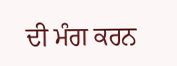ਦੀ ਮੰਗ ਕਰਨ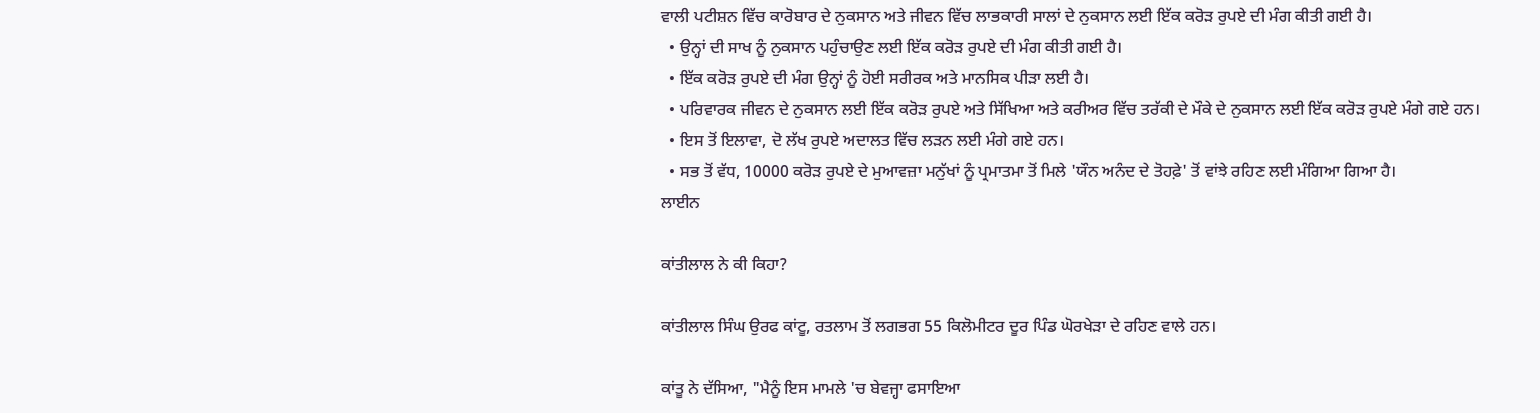ਵਾਲੀ ਪਟੀਸ਼ਨ ਵਿੱਚ ਕਾਰੋਬਾਰ ਦੇ ਨੁਕਸਾਨ ਅਤੇ ਜੀਵਨ ਵਿੱਚ ਲਾਭਕਾਰੀ ਸਾਲਾਂ ਦੇ ਨੁਕਸਾਨ ਲਈ ਇੱਕ ਕਰੋੜ ਰੁਪਏ ਦੀ ਮੰਗ ਕੀਤੀ ਗਈ ਹੈ।
  • ਉਨ੍ਹਾਂ ਦੀ ਸਾਖ ਨੂੰ ਨੁਕਸਾਨ ਪਹੁੰਚਾਉਣ ਲਈ ਇੱਕ ਕਰੋੜ ਰੁਪਏ ਦੀ ਮੰਗ ਕੀਤੀ ਗਈ ਹੈ।
  • ਇੱਕ ਕਰੋੜ ਰੁਪਏ ਦੀ ਮੰਗ ਉਨ੍ਹਾਂ ਨੂੰ ਹੋਈ ਸਰੀਰਕ ਅਤੇ ਮਾਨਸਿਕ ਪੀੜਾ ਲਈ ਹੈ।
  • ਪਰਿਵਾਰਕ ਜੀਵਨ ਦੇ ਨੁਕਸਾਨ ਲਈ ਇੱਕ ਕਰੋੜ ਰੁਪਏ ਅਤੇ ਸਿੱਖਿਆ ਅਤੇ ਕਰੀਅਰ ਵਿੱਚ ਤਰੱਕੀ ਦੇ ਮੌਕੇ ਦੇ ਨੁਕਸਾਨ ਲਈ ਇੱਕ ਕਰੋੜ ਰੁਪਏ ਮੰਗੇ ਗਏ ਹਨ।
  • ਇਸ ਤੋਂ ਇਲਾਵਾ, ਦੋ ਲੱਖ ਰੁਪਏ ਅਦਾਲਤ ਵਿੱਚ ਲੜਨ ਲਈ ਮੰਗੇ ਗਏ ਹਨ।
  • ਸਭ ਤੋਂ ਵੱਧ, 10000 ਕਰੋੜ ਰੁਪਏ ਦੇ ਮੁਆਵਜ਼ਾ ਮਨੁੱਖਾਂ ਨੂੰ ਪ੍ਰਮਾਤਮਾ ਤੋਂ ਮਿਲੇ 'ਯੌਨ ਅਨੰਦ ਦੇ ਤੋਹਫ਼ੇ' ਤੋਂ ਵਾਂਝੇ ਰਹਿਣ ਲਈ ਮੰਗਿਆ ਗਿਆ ਹੈ।
ਲਾਈਨ

ਕਾਂਤੀਲਾਲ ਨੇ ਕੀ ਕਿਹਾ?

ਕਾਂਤੀਲਾਲ ਸਿੰਘ ਉਰਫ ਕਾਂਟੂ, ਰਤਲਾਮ ਤੋਂ ਲਗਭਗ 55 ਕਿਲੋਮੀਟਰ ਦੂਰ ਪਿੰਡ ਘੋਰਖੇੜਾ ਦੇ ਰਹਿਣ ਵਾਲੇ ਹਨ।

ਕਾਂਤੂ ਨੇ ਦੱਸਿਆ, "ਮੈਨੂੰ ਇਸ ਮਾਮਲੇ 'ਚ ਬੇਵਜ੍ਹਾ ਫਸਾਇਆ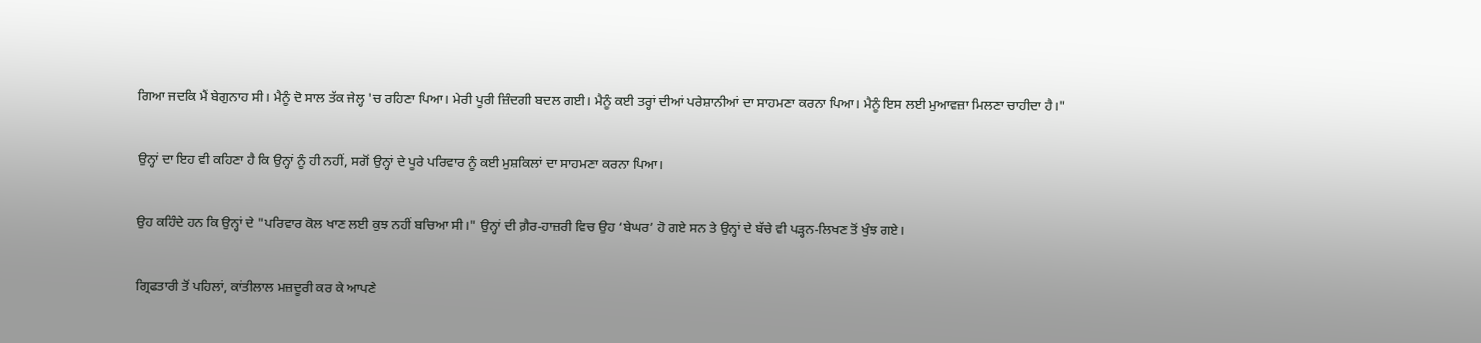ਗਿਆ ਜਦਕਿ ਮੈਂ ਬੇਗੁਨਾਹ ਸੀ। ਮੈਨੂੰ ਦੋ ਸਾਲ ਤੱਕ ਜੇਲ੍ਹ 'ਚ ਰਹਿਣਾ ਪਿਆ। ਮੇਰੀ ਪੂਰੀ ਜ਼ਿੰਦਗੀ ਬਦਲ ਗਈ। ਮੈਨੂੰ ਕਈ ਤਰ੍ਹਾਂ ਦੀਆਂ ਪਰੇਸ਼ਾਨੀਆਂ ਦਾ ਸਾਹਮਣਾ ਕਰਨਾ ਪਿਆ। ਮੈਨੂੰ ਇਸ ਲਈ ਮੁਆਵਜ਼ਾ ਮਿਲਣਾ ਚਾਹੀਦਾ ਹੈ।"

ਉਨ੍ਹਾਂ ਦਾ ਇਹ ਵੀ ਕਹਿਣਾ ਹੈ ਕਿ ਉਨ੍ਹਾਂ ਨੂੰ ਹੀ ਨਹੀਂ, ਸਗੋਂ ਉਨ੍ਹਾਂ ਦੇ ਪੂਰੇ ਪਰਿਵਾਰ ਨੂੰ ਕਈ ਮੁਸ਼ਕਿਲਾਂ ਦਾ ਸਾਹਮਣਾ ਕਰਨਾ ਪਿਆ।

ਉਹ ਕਹਿੰਦੇ ਹਨ ਕਿ ਉਨ੍ਹਾਂ ਦੇ "ਪਰਿਵਾਰ ਕੋਲ ਖਾਣ ਲਈ ਕੁਝ ਨਹੀਂ ਬਚਿਆ ਸੀ।" ਉਨ੍ਹਾਂ ਦੀ ਗ਼ੈਰ-ਹਾਜ਼ਰੀ ਵਿਚ ਉਹ ‘ਬੇਘਰ’ ਹੋ ਗਏ ਸਨ ਤੇ ਉਨ੍ਹਾਂ ਦੇ ਬੱਚੇ ਵੀ ਪੜ੍ਹਨ-ਲਿਖਣ ਤੋਂ ਖੁੰਝ ਗਏ।

ਗ੍ਰਿਫਤਾਰੀ ਤੋਂ ਪਹਿਲਾਂ, ਕਾਂਤੀਲਾਲ ਮਜ਼ਦੂਰੀ ਕਰ ਕੇ ਆਪਣੇ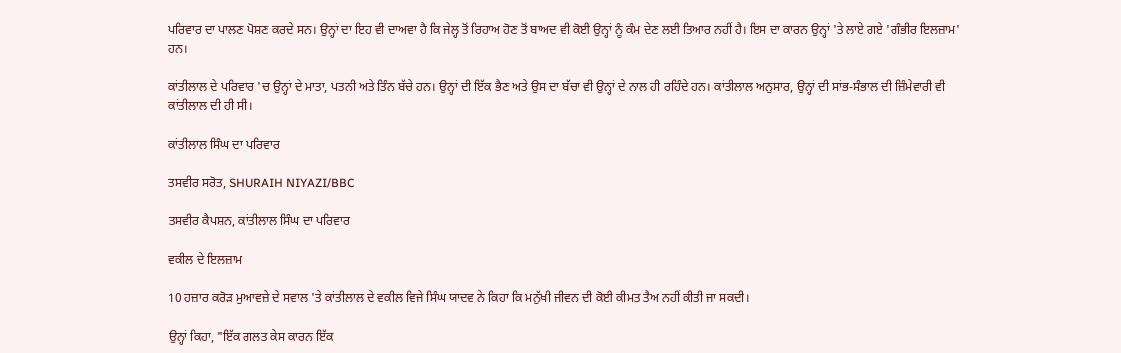ਪਰਿਵਾਰ ਦਾ ਪਾਲਣ ਪੋਸ਼ਣ ਕਰਦੇ ਸਨ। ਉਨ੍ਹਾਂ ਦਾ ਇਹ ਵੀ ਦਾਅਵਾ ਹੈ ਕਿ ਜੇਲ੍ਹ ਤੋਂ ਰਿਹਾਅ ਹੋਣ ਤੋਂ ਬਾਅਦ ਵੀ ਕੋਈ ਉਨ੍ਹਾਂ ਨੂੰ ਕੰਮ ਦੇਣ ਲਈ ਤਿਆਰ ਨਹੀਂ ਹੈ। ਇਸ ਦਾ ਕਾਰਨ ਉਨ੍ਹਾਂ 'ਤੇ ਲਾਏ ਗਏ 'ਗੰਭੀਰ ਇਲਜ਼ਾਮ' ਹਨ।

ਕਾਂਤੀਲਾਲ ਦੇ ਪਰਿਵਾਰ 'ਚ ਉਨ੍ਹਾਂ ਦੇ ਮਾਤਾ, ਪਤਨੀ ਅਤੇ ਤਿੰਨ ਬੱਚੇ ਹਨ। ਉਨ੍ਹਾਂ ਦੀ ਇੱਕ ਭੈਣ ਅਤੇ ਉਸ ਦਾ ਬੱਚਾ ਵੀ ਉਨ੍ਹਾਂ ਦੇ ਨਾਲ ਹੀ ਰਹਿੰਦੇ ਹਨ। ਕਾਂਤੀਲਾਲ ਅਨੁਸਾਰ, ਉਨ੍ਹਾਂ ਦੀ ਸਾਂਭ-ਸੰਭਾਲ ਦੀ ਜ਼ਿੰਮੇਵਾਰੀ ਵੀ ਕਾਂਤੀਲਾਲ ਦੀ ਹੀ ਸੀ।

ਕਾਂਤੀਲਾਲ ਸਿੰਘ ਦਾ ਪਰਿਵਾਰ

ਤਸਵੀਰ ਸਰੋਤ, SHURAIH NIYAZI/BBC

ਤਸਵੀਰ ਕੈਪਸ਼ਨ, ਕਾਂਤੀਲਾਲ ਸਿੰਘ ਦਾ ਪਰਿਵਾਰ

ਵਕੀਲ ਦੇ ਇਲਜ਼ਾਮ

10 ਹਜ਼ਾਰ ਕਰੋੜ ਮੁਆਵਜ਼ੇ ਦੇ ਸਵਾਲ 'ਤੇ ਕਾਂਤੀਲਾਲ ਦੇ ਵਕੀਲ ਵਿਜੇ ਸਿੰਘ ਯਾਦਵ ਨੇ ਕਿਹਾ ਕਿ ਮਨੁੱਖੀ ਜੀਵਨ ਦੀ ਕੋਈ ਕੀਮਤ ਤੈਅ ਨਹੀਂ ਕੀਤੀ ਜਾ ਸਕਦੀ।

ਉਨ੍ਹਾਂ ਕਿਹਾ, "ਇੱਕ ਗਲਤ ਕੇਸ ਕਾਰਨ ਇੱਕ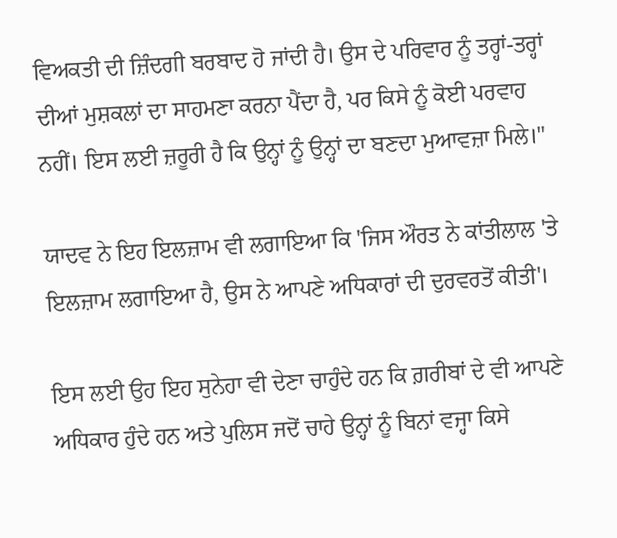ਵਿਅਕਤੀ ਦੀ ਜ਼ਿੰਦਗੀ ਬਰਬਾਦ ਹੋ ਜਾਂਦੀ ਹੈ। ਉਸ ਦੇ ਪਰਿਵਾਰ ਨੂੰ ਤਰ੍ਹਾਂ-ਤਰ੍ਹਾਂ ਦੀਆਂ ਮੁਸ਼ਕਲਾਂ ਦਾ ਸਾਹਮਣਾ ਕਰਨਾ ਪੈਂਦਾ ਹੈ, ਪਰ ਕਿਸੇ ਨੂੰ ਕੋਈ ਪਰਵਾਹ ਨਹੀਂ। ਇਸ ਲਈ ਜ਼ਰੂਰੀ ਹੈ ਕਿ ਉਨ੍ਹਾਂ ਨੂੰ ਉਨ੍ਹਾਂ ਦਾ ਬਣਦਾ ਮੁਆਵਜ਼ਾ ਮਿਲੇ।"

ਯਾਦਵ ਨੇ ਇਹ ਇਲਜ਼ਾਮ ਵੀ ਲਗਾਇਆ ਕਿ 'ਜਿਸ ਔਰਤ ਨੇ ਕਾਂਤੀਲਾਲ 'ਤੇ ਇਲਜ਼ਾਮ ਲਗਾਇਆ ਹੈ, ਉਸ ਨੇ ਆਪਣੇ ਅਧਿਕਾਰਾਂ ਦੀ ਦੁਰਵਰਤੋਂ ਕੀਤੀ'।

ਇਸ ਲਈ ਉਹ ਇਹ ਸੁਨੇਹਾ ਵੀ ਦੇਣਾ ਚਾਹੁੰਦੇ ਹਨ ਕਿ ਗ਼ਰੀਬਾਂ ਦੇ ਵੀ ਆਪਣੇ ਅਧਿਕਾਰ ਹੁੰਦੇ ਹਨ ਅਤੇ ਪੁਲਿਸ ਜਦੋਂ ਚਾਹੇ ਉਨ੍ਹਾਂ ਨੂੰ ਬਿਨਾਂ ਵਜ੍ਹਾ ਕਿਸੇ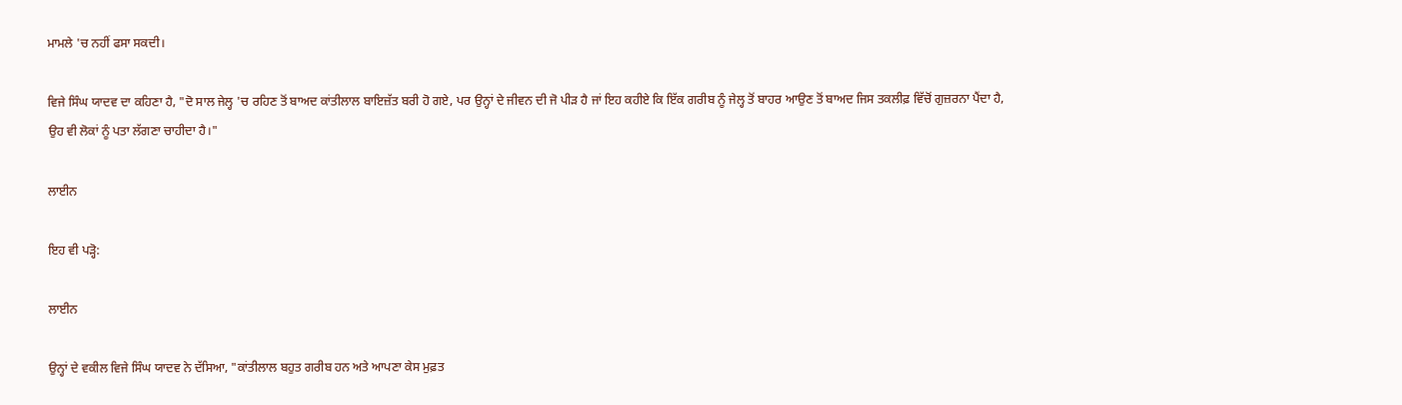ਮਾਮਲੇ 'ਚ ਨਹੀਂ ਫਸਾ ਸਕਦੀ।

ਵਿਜੇ ਸਿੰਘ ਯਾਦਵ ਦਾ ਕਹਿਣਾ ਹੈ, "ਦੋ ਸਾਲ ਜੇਲ੍ਹ 'ਚ ਰਹਿਣ ਤੋਂ ਬਾਅਦ ਕਾਂਤੀਲਾਲ ਬਾਇਜ਼ੱਤ ਬਰੀ ਹੋ ਗਏ, ਪਰ ਉਨ੍ਹਾਂ ਦੇ ਜੀਵਨ ਦੀ ਜੋ ਪੀੜ ਹੈ ਜਾਂ ਇਹ ਕਹੀਏ ਕਿ ਇੱਕ ਗਰੀਬ ਨੂੰ ਜੇਲ੍ਹ ਤੋਂ ਬਾਹਰ ਆਉਣ ਤੋਂ ਬਾਅਦ ਜਿਸ ਤਕਲੀਫ਼ ਵਿੱਚੋਂ ਗੁਜ਼ਰਨਾ ਪੈਂਦਾ ਹੈ, ਉਹ ਵੀ ਲੋਕਾਂ ਨੂੰ ਪਤਾ ਲੱਗਣਾ ਚਾਹੀਦਾ ਹੈ।"

ਲਾਈਨ

ਇਹ ਵੀ ਪੜ੍ਹੋ:

ਲਾਈਨ

ਉਨ੍ਹਾਂ ਦੇ ਵਕੀਲ ਵਿਜੇ ਸਿੰਘ ਯਾਦਵ ਨੇ ਦੱਸਿਆ, "ਕਾਂਤੀਲਾਲ ਬਹੁਤ ਗਰੀਬ ਹਨ ਅਤੇ ਆਪਣਾ ਕੇਸ ਮੁਫ਼ਤ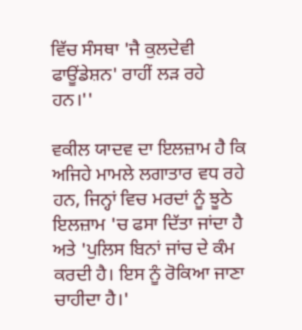ਵਿੱਚ ਸੰਸਥਾ 'ਜੈ ਕੁਲਦੇਵੀ ਫਾਊਂਡੇਸ਼ਨ' ਰਾਹੀਂ ਲੜ ਰਹੇ ਹਨ।''

ਵਕੀਲ ਯਾਦਵ ਦਾ ਇਲਜ਼ਾਮ ਹੈ ਕਿ ਅਜਿਹੇ ਮਾਮਲੇ ਲਗਾਤਾਰ ਵਧ ਰਹੇ ਹਨ, ਜਿਨ੍ਹਾਂ ਵਿਚ ਮਰਦਾਂ ਨੂੰ ਝੂਠੇ ਇਲਜ਼ਾਮ 'ਚ ਫਸਾ ਦਿੱਤਾ ਜਾਂਦਾ ਹੈ ਅਤੇ 'ਪੁਲਿਸ ਬਿਨਾਂ ਜਾਂਚ ਦੇ ਕੰਮ ਕਰਦੀ ਹੈ। ਇਸ ਨੂੰ ਰੋਕਿਆ ਜਾਣਾ ਚਾਹੀਦਾ ਹੈ।'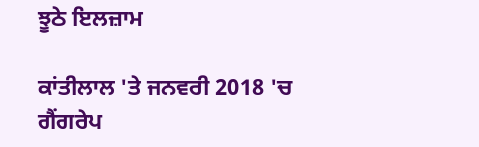ਝੂਠੇ ਇਲਜ਼ਾਮ

ਕਾਂਤੀਲਾਲ 'ਤੇ ਜਨਵਰੀ 2018 'ਚ ਗੈਂਗਰੇਪ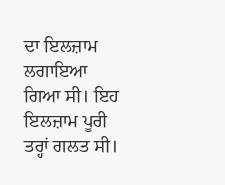ਦਾ ਇਲਜ਼ਾਮ ਲਗਾਇਆ ਗਿਆ ਸੀ। ਇਹ ਇਲਜ਼ਾਮ ਪੂਰੀ ਤਰ੍ਹਾਂ ਗਲਤ ਸੀ।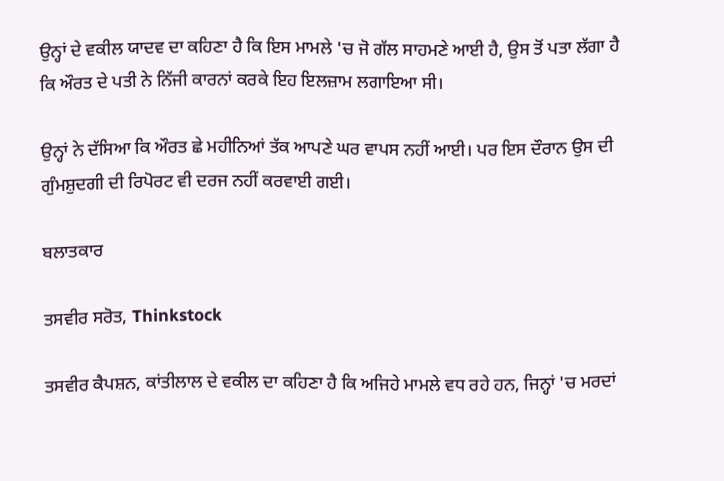ਉਨ੍ਹਾਂ ਦੇ ਵਕੀਲ ਯਾਦਵ ਦਾ ਕਹਿਣਾ ਹੈ ਕਿ ਇਸ ਮਾਮਲੇ 'ਚ ਜੋ ਗੱਲ ਸਾਹਮਣੇ ਆਈ ਹੈ, ਉਸ ਤੋਂ ਪਤਾ ਲੱਗਾ ਹੈ ਕਿ ਔਰਤ ਦੇ ਪਤੀ ਨੇ ਨਿੱਜੀ ਕਾਰਨਾਂ ਕਰਕੇ ਇਹ ਇਲਜ਼ਾਮ ਲਗਾਇਆ ਸੀ।

ਉਨ੍ਹਾਂ ਨੇ ਦੱਸਿਆ ਕਿ ਔਰਤ ਛੇ ਮਹੀਨਿਆਂ ਤੱਕ ਆਪਣੇ ਘਰ ਵਾਪਸ ਨਹੀਂ ਆਈ। ਪਰ ਇਸ ਦੌਰਾਨ ਉਸ ਦੀ ਗੁੰਮਸ਼ੁਦਗੀ ਦੀ ਰਿਪੋਰਟ ਵੀ ਦਰਜ ਨਹੀਂ ਕਰਵਾਈ ਗਈ।

ਬਲਾਤਕਾਰ

ਤਸਵੀਰ ਸਰੋਤ, Thinkstock

ਤਸਵੀਰ ਕੈਪਸ਼ਨ, ਕਾਂਤੀਲਾਲ ਦੇ ਵਕੀਲ ਦਾ ਕਹਿਣਾ ਹੈ ਕਿ ਅਜਿਹੇ ਮਾਮਲੇ ਵਧ ਰਹੇ ਹਨ, ਜਿਨ੍ਹਾਂ 'ਚ ਮਰਦਾਂ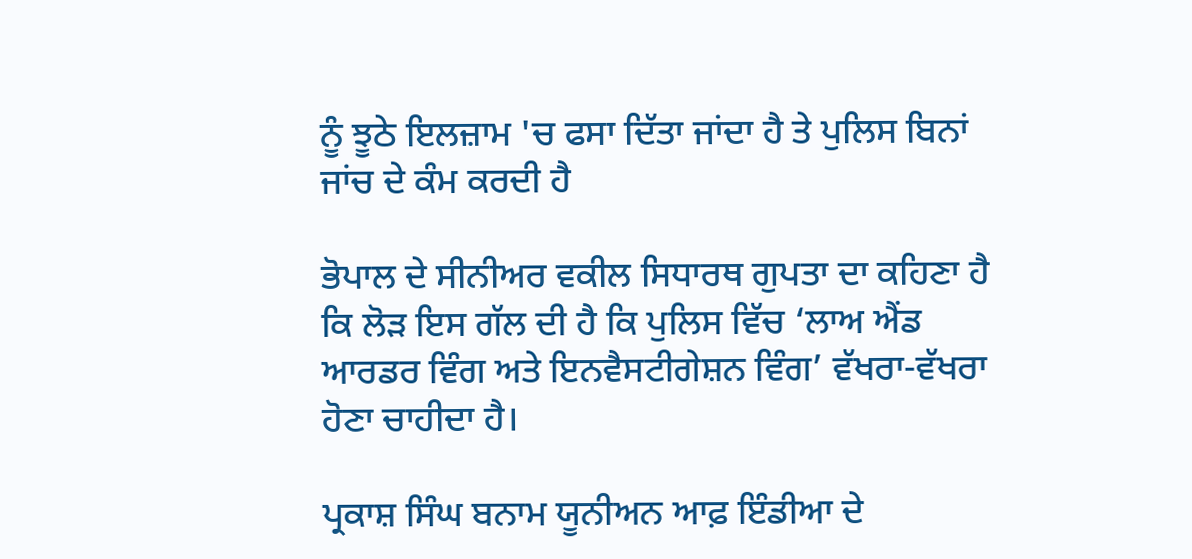ਨੂੰ ਝੂਠੇ ਇਲਜ਼ਾਮ 'ਚ ਫਸਾ ਦਿੱਤਾ ਜਾਂਦਾ ਹੈ ਤੇ ਪੁਲਿਸ ਬਿਨਾਂ ਜਾਂਚ ਦੇ ਕੰਮ ਕਰਦੀ ਹੈ

ਭੋਪਾਲ ਦੇ ਸੀਨੀਅਰ ਵਕੀਲ ਸਿਧਾਰਥ ਗੁਪਤਾ ਦਾ ਕਹਿਣਾ ਹੈ ਕਿ ਲੋੜ ਇਸ ਗੱਲ ਦੀ ਹੈ ਕਿ ਪੁਲਿਸ ਵਿੱਚ ‘ਲਾਅ ਐਂਡ ਆਰਡਰ ਵਿੰਗ ਅਤੇ ਇਨਵੈਸਟੀਗੇਸ਼ਨ ਵਿੰਗ’ ਵੱਖਰਾ-ਵੱਖਰਾ ਹੋਣਾ ਚਾਹੀਦਾ ਹੈ।

ਪ੍ਰਕਾਸ਼ ਸਿੰਘ ਬਨਾਮ ਯੂਨੀਅਨ ਆਫ਼ ਇੰਡੀਆ ਦੇ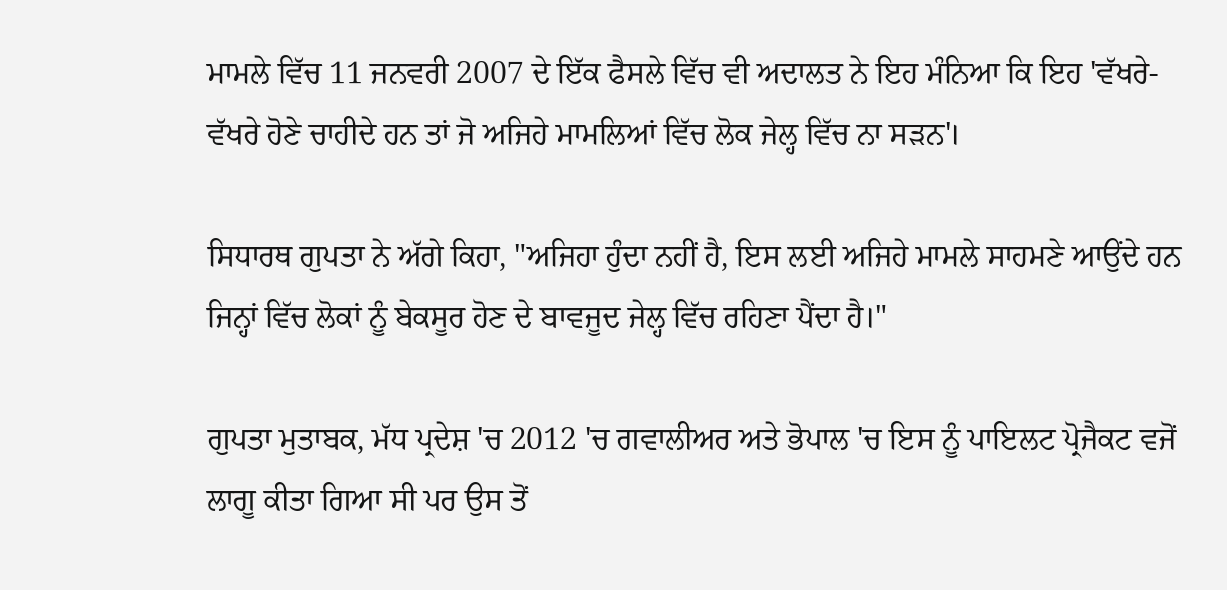ਮਾਮਲੇ ਵਿੱਚ 11 ਜਨਵਰੀ 2007 ਦੇ ਇੱਕ ਫੈਸਲੇ ਵਿੱਚ ਵੀ ਅਦਾਲਤ ਨੇ ਇਹ ਮੰਨਿਆ ਕਿ ਇਹ 'ਵੱਖਰੇ-ਵੱਖਰੇ ਹੋਣੇ ਚਾਹੀਦੇ ਹਨ ਤਾਂ ਜੋ ਅਜਿਹੇ ਮਾਮਲਿਆਂ ਵਿੱਚ ਲੋਕ ਜੇਲ੍ਹ ਵਿੱਚ ਨਾ ਸੜਨ'।

ਸਿਧਾਰਥ ਗੁਪਤਾ ਨੇ ਅੱਗੇ ਕਿਹਾ, "ਅਜਿਹਾ ਹੁੰਦਾ ਨਹੀਂ ਹੈ, ਇਸ ਲਈ ਅਜਿਹੇ ਮਾਮਲੇ ਸਾਹਮਣੇ ਆਉਂਦੇ ਹਨ ਜਿਨ੍ਹਾਂ ਵਿੱਚ ਲੋਕਾਂ ਨੂੰ ਬੇਕਸੂਰ ਹੋਣ ਦੇ ਬਾਵਜੂਦ ਜੇਲ੍ਹ ਵਿੱਚ ਰਹਿਣਾ ਪੈਂਦਾ ਹੈ।"

ਗੁਪਤਾ ਮੁਤਾਬਕ, ਮੱਧ ਪ੍ਰਦੇਸ਼ 'ਚ 2012 'ਚ ਗਵਾਲੀਅਰ ਅਤੇ ਭੋਪਾਲ 'ਚ ਇਸ ਨੂੰ ਪਾਇਲਟ ਪ੍ਰੋਜੈਕਟ ਵਜੋਂ ਲਾਗੂ ਕੀਤਾ ਗਿਆ ਸੀ ਪਰ ਉਸ ਤੋਂ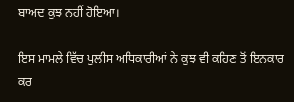ਬਾਅਦ ਕੁਝ ਨਹੀਂ ਹੋਇਆ।

ਇਸ ਮਾਮਲੇ ਵਿੱਚ ਪੁਲੀਸ ਅਧਿਕਾਰੀਆਂ ਨੇ ਕੁਝ ਵੀ ਕਹਿਣ ਤੋਂ ਇਨਕਾਰ ਕਰ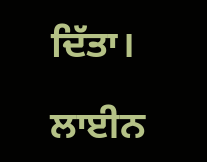ਦਿੱਤਾ।

ਲਾਈਨ